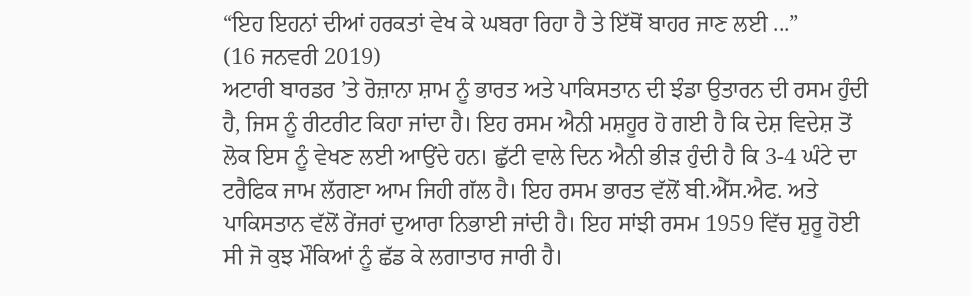“ਇਹ ਇਹਨਾਂ ਦੀਆਂ ਹਰਕਤਾਂ ਵੇਖ ਕੇ ਘਬਰਾ ਰਿਹਾ ਹੈ ਤੇ ਇੱਥੋਂ ਬਾਹਰ ਜਾਣ ਲਈ ...”
(16 ਜਨਵਰੀ 2019)
ਅਟਾਰੀ ਬਾਰਡਰ ’ਤੇ ਰੋਜ਼ਾਨਾ ਸ਼ਾਮ ਨੂੰ ਭਾਰਤ ਅਤੇ ਪਾਕਿਸਤਾਨ ਦੀ ਝੰਡਾ ਉਤਾਰਨ ਦੀ ਰਸਮ ਹੁੰਦੀ ਹੈ, ਜਿਸ ਨੂੰ ਰੀਟਰੀਟ ਕਿਹਾ ਜਾਂਦਾ ਹੈ। ਇਹ ਰਸਮ ਐਨੀ ਮਸ਼ਹੂਰ ਹੋ ਗਈ ਹੈ ਕਿ ਦੇਸ਼ ਵਿਦੇਸ਼ ਤੋਂ ਲੋਕ ਇਸ ਨੂੰ ਵੇਖਣ ਲਈ ਆਉਂਦੇ ਹਨ। ਛੁੱਟੀ ਵਾਲੇ ਦਿਨ ਐਨੀ ਭੀੜ ਹੁੰਦੀ ਹੈ ਕਿ 3-4 ਘੰਟੇ ਦਾ ਟਰੈਫਿਕ ਜਾਮ ਲੱਗਣਾ ਆਮ ਜਿਹੀ ਗੱਲ ਹੈ। ਇਹ ਰਸਮ ਭਾਰਤ ਵੱਲੋਂ ਬੀ.ਐੱਸ.ਐਫ. ਅਤੇ ਪਾਕਿਸਤਾਨ ਵੱਲੋਂ ਰੇਂਜਰਾਂ ਦੁਆਰਾ ਨਿਭਾਈ ਜਾਂਦੀ ਹੈ। ਇਹ ਸਾਂਝੀ ਰਸਮ 1959 ਵਿੱਚ ਸ਼ੁਰੂ ਹੋਈ ਸੀ ਜੋ ਕੁਝ ਮੌਕਿਆਂ ਨੂੰ ਛੱਡ ਕੇ ਲਗਾਤਾਰ ਜਾਰੀ ਹੈ।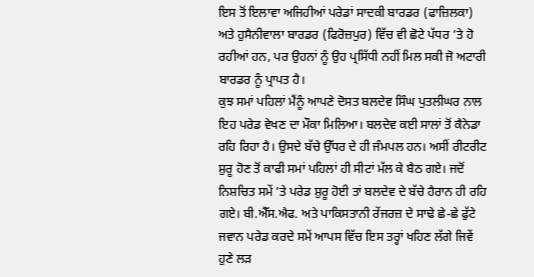ਇਸ ਤੋਂ ਇਲਾਵਾ ਅਜਿਹੀਆਂ ਪਰੇਡਾਂ ਸਾਦਕੀ ਬਾਰਡਰ (ਫਾਜ਼ਿਲਕਾ) ਅਤੇ ਹੁਸੈਨੀਵਾਲਾ ਬਾਰਡਰ (ਫਿਰੋਜ਼ਪੁਰ) ਵਿੱਚ ਵੀ ਛੋਟੇ ਪੱਧਰ ’ਤੇ ਹੋ ਰਹੀਆਂ ਹਨ, ਪਰ ਉਹਨਾਂ ਨੂੰ ਉਹ ਪ੍ਰਸਿੱਧੀ ਨਹੀਂ ਮਿਲ ਸਕੀ ਜੋ ਅਟਾਰੀ ਬਾਰਡਰ ਨੂੰ ਪ੍ਰਾਪਤ ਹੈ।
ਕੁਝ ਸਮਾਂ ਪਹਿਲਾਂ ਮੈਂਨੂੰ ਆਪਣੇ ਦੋਸਤ ਬਲਦੇਵ ਸਿੰਘ ਪੁਤਲੀਘਰ ਨਾਲ ਇਹ ਪਰੇਡ ਵੇਖਣ ਦਾ ਮੌਕਾ ਮਿਲਿਆ। ਬਲਦੇਵ ਕਈ ਸਾਲਾਂ ਤੋਂ ਕੈਨੇਡਾ ਰਹਿ ਰਿਹਾ ਹੈ। ਉਸਦੇ ਬੱਚੇ ਉੱਧਰ ਦੇ ਹੀ ਜੰਮਪਲ ਹਨ। ਅਸੀਂ ਰੀਟਰੀਟ ਸ਼ੁਰੂ ਹੋਣ ਤੋਂ ਕਾਫੀ ਸਮਾਂ ਪਹਿਲਾਂ ਹੀ ਸੀਟਾਂ ਮੱਲ ਕੇ ਬੈਠ ਗਏ। ਜਦੋਂ ਨਿਸ਼ਚਿਤ ਸਮੇਂ ’ਤੇ ਪਰੇਡ ਸ਼ੁਰੂ ਹੋਈ ਤਾਂ ਬਲਦੇਵ ਦੇ ਬੱਚੇ ਹੈਰਾਨ ਹੀ ਰਹਿ ਗਏ। ਬੀ.ਐੱਸ.ਐਫ. ਅਤੇ ਪਾਕਿਸਤਾਨੀ ਰੇਂਜਰਜ਼ ਦੇ ਸਾਢੇ ਛੇ-ਛੇ ਫੁੱਟੇ ਜਵਾਨ ਪਰੇਡ ਕਰਦੇ ਸਮੇਂ ਆਪਸ ਵਿੱਚ ਇਸ ਤਰ੍ਹਾਂ ਖਹਿਣ ਲੱਗੇ ਜਿਵੇਂ ਹੁਣੇ ਲੜ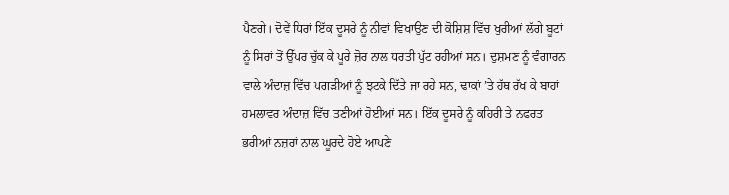ਪੈਣਗੇ। ਦੋਵੇਂ ਧਿਰਾਂ ਇੱਕ ਦੂਸਰੇ ਨੂੰ ਨੀਵਾਂ ਵਿਖਾਉਣ ਦੀ ਕੋਸ਼ਿਸ਼ ਵਿੱਚ ਖੁਰੀਆਂ ਲੱਗੇ ਬੂਟਾਂ ਨੂੰ ਸਿਰਾਂ ਤੋਂ ਉੱਪਰ ਚੁੱਕ ਕੇ ਪੂਰੇ ਜ਼ੋਰ ਨਾਲ ਧਰਤੀ ਪੁੱਟ ਰਹੀਆਂ ਸਨ। ਦੁਸ਼ਮਣ ਨੂੰ ਵੰਗਾਰਨ ਵਾਲੇ ਅੰਦਾਜ਼ ਵਿੱਚ ਪਗੜੀਆਂ ਨੂੰ ਝਟਕੇ ਦਿੱਤੇ ਜਾ ਰਹੇ ਸਨ, ਢਾਕਾਂ ’ਤੇ ਹੱਥ ਰੱਖ ਕੇ ਬਾਹਾਂ ਹਮਲਾਵਰ ਅੰਦਾਜ਼ ਵਿੱਚ ਤਣੀਆਂ ਹੋਈਆਂ ਸਨ। ਇੱਕ ਦੂਸਰੇ ਨੂੰ ਕਹਿਰੀ ਤੇ ਨਫਰਤ ਭਰੀਆਂ ਨਜ਼ਰਾਂ ਨਾਲ ਘੂਰਦੇ ਹੋਏ ਆਪਣੇ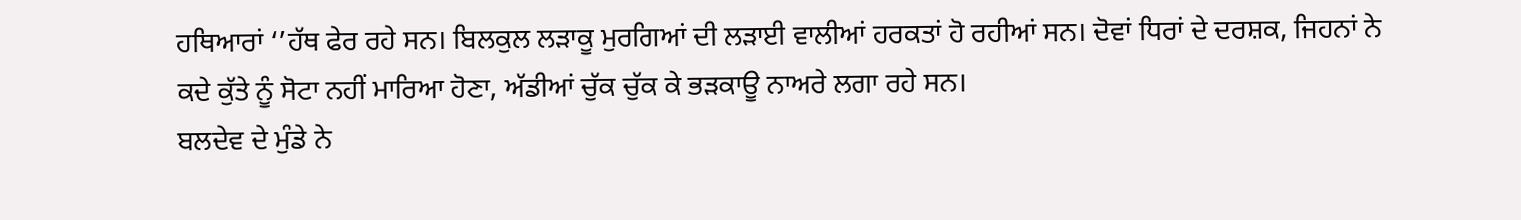ਹਥਿਆਰਾਂ ‘’ਹੱਥ ਫੇਰ ਰਹੇ ਸਨ। ਬਿਲਕੁਲ ਲੜਾਕੂ ਮੁਰਗਿਆਂ ਦੀ ਲੜਾਈ ਵਾਲੀਆਂ ਹਰਕਤਾਂ ਹੋ ਰਹੀਆਂ ਸਨ। ਦੋਵਾਂ ਧਿਰਾਂ ਦੇ ਦਰਸ਼ਕ, ਜਿਹਨਾਂ ਨੇ ਕਦੇ ਕੁੱਤੇ ਨੂੰ ਸੋਟਾ ਨਹੀਂ ਮਾਰਿਆ ਹੋਣਾ, ਅੱਡੀਆਂ ਚੁੱਕ ਚੁੱਕ ਕੇ ਭੜਕਾਊ ਨਾਅਰੇ ਲਗਾ ਰਹੇ ਸਨ।
ਬਲਦੇਵ ਦੇ ਮੁੰਡੇ ਨੇ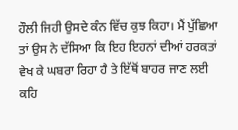ਹੌਲੀ ਜਿਹੀ ਉਸਦੇ ਕੰਨ ਵਿੱਚ ਕੁਝ ਕਿਹਾ। ਮੈਂ ਪੁੱਛਿਆ ਤਾਂ ਉਸ ਨੇ ਦੱਸਿਆ ਕਿ ਇਹ ਇਹਨਾਂ ਦੀਆਂ ਹਰਕਤਾਂ ਵੇਖ ਕੇ ਘਬਰਾ ਰਿਹਾ ਹੈ ਤੇ ਇੱਥੋਂ ਬਾਹਰ ਜਾਣ ਲਈ ਕਹਿ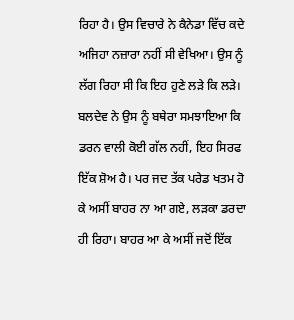ਰਿਹਾ ਹੈ। ਉਸ ਵਿਚਾਰੇ ਨੇ ਕੈਨੇਡਾ ਵਿੱਚ ਕਦੇ ਅਜਿਹਾ ਨਜ਼ਾਰਾ ਨਹੀਂ ਸੀ ਵੇਖਿਆ। ਉਸ ਨੂੰ ਲੱਗ ਰਿਹਾ ਸੀ ਕਿ ਇਹ ਹੁਣੇ ਲੜੇ ਕਿ ਲੜੇ। ਬਲਦੇਵ ਨੇ ਉਸ ਨੂੰ ਬਥੇਰਾ ਸਮਝਾਇਆ ਕਿ ਡਰਨ ਵਾਲੀ ਕੋਈ ਗੱਲ ਨਹੀਂ, ਇਹ ਸਿਰਫ ਇੱਕ ਸ਼ੋਅ ਹੈ। ਪਰ ਜਦ ਤੱਕ ਪਰੇਡ ਖਤਮ ਹੋ ਕੇ ਅਸੀਂ ਬਾਹਰ ਨਾ ਆ ਗਏ, ਲੜਕਾ ਡਰਦਾ ਹੀ ਰਿਹਾ। ਬਾਹਰ ਆ ਕੇ ਅਸੀਂ ਜਦੋਂ ਇੱਕ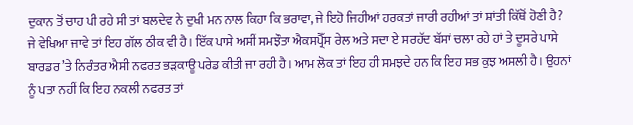ਦੁਕਾਨ ਤੋਂ ਚਾਹ ਪੀ ਰਹੇ ਸੀ ਤਾਂ ਬਲਦੇਵ ਨੇ ਦੁਖੀ ਮਨ ਨਾਲ ਕਿਹਾ ਕਿ ਭਰਾਵਾ, ਜੇ ਇਹੋ ਜਿਹੀਆਂ ਹਰਕਤਾਂ ਜਾਰੀ ਰਹੀਆਂ ਤਾਂ ਸ਼ਾਂਤੀ ਕਿੱਥੋਂ ਹੋਣੀ ਹੈ?
ਜੇ ਵੇਖਿਆ ਜਾਵੇ ਤਾਂ ਇਹ ਗੱਲ ਠੀਕ ਵੀ ਹੈ। ਇੱਕ ਪਾਸੇ ਅਸੀਂ ਸਮਝੌਤਾ ਐਕਸਪ੍ਰੈੱਸ ਰੇਲ ਅਤੇ ਸਦਾ ਏ ਸਰਹੱਦ ਬੱਸਾਂ ਚਲਾ ਰਹੇ ਹਾਂ ਤੇ ਦੂਸਰੇ ਪਾਸੇ ਬਾਰਡਰ ’ਤੇ ਨਿਰੰਤਰ ਐਸੀ ਨਫਰਤ ਭੜਕਾਊ ਪਰੇਡ ਕੀਤੀ ਜਾ ਰਹੀ ਹੈ। ਆਮ ਲੋਕ ਤਾਂ ਇਹ ਹੀ ਸਮਝਦੇ ਹਨ ਕਿ ਇਹ ਸਭ ਕੁਝ ਅਸਲੀ ਹੈ। ਉਹਨਾਂ ਨੂੰ ਪਤਾ ਨਹੀਂ ਕਿ ਇਹ ਨਕਲੀ ਨਫਰਤ ਤਾਂ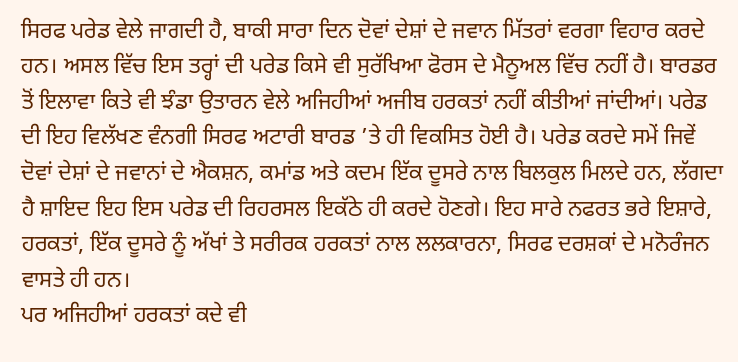ਸਿਰਫ ਪਰੇਡ ਵੇਲੇ ਜਾਗਦੀ ਹੈ, ਬਾਕੀ ਸਾਰਾ ਦਿਨ ਦੋਵਾਂ ਦੇਸ਼ਾਂ ਦੇ ਜਵਾਨ ਮਿੱਤਰਾਂ ਵਰਗਾ ਵਿਹਾਰ ਕਰਦੇ ਹਨ। ਅਸਲ ਵਿੱਚ ਇਸ ਤਰ੍ਹਾਂ ਦੀ ਪਰੇਡ ਕਿਸੇ ਵੀ ਸੁਰੱਖਿਆ ਫੋਰਸ ਦੇ ਮੈਨੂਅਲ ਵਿੱਚ ਨਹੀਂ ਹੈ। ਬਾਰਡਰ ਤੋਂ ਇਲਾਵਾ ਕਿਤੇ ਵੀ ਝੰਡਾ ਉਤਾਰਨ ਵੇਲੇ ਅਜਿਹੀਆਂ ਅਜੀਬ ਹਰਕਤਾਂ ਨਹੀਂ ਕੀਤੀਆਂ ਜਾਂਦੀਆਂ। ਪਰੇਡ ਦੀ ਇਹ ਵਿਲੱਖਣ ਵੰਨਗੀ ਸਿਰਫ ਅਟਾਰੀ ਬਾਰਡ ’ਤੇ ਹੀ ਵਿਕਸਿਤ ਹੋਈ ਹੈ। ਪਰੇਡ ਕਰਦੇ ਸਮੇਂ ਜਿਵੇਂ ਦੋਵਾਂ ਦੇਸ਼ਾਂ ਦੇ ਜਵਾਨਾਂ ਦੇ ਐਕਸ਼ਨ, ਕਮਾਂਡ ਅਤੇ ਕਦਮ ਇੱਕ ਦੂਸਰੇ ਨਾਲ ਬਿਲਕੁਲ ਮਿਲਦੇ ਹਨ, ਲੱਗਦਾ ਹੈ ਸ਼ਾਇਦ ਇਹ ਇਸ ਪਰੇਡ ਦੀ ਰਿਹਰਸਲ ਇਕੱਠੇ ਹੀ ਕਰਦੇ ਹੋਣਗੇ। ਇਹ ਸਾਰੇ ਨਫਰਤ ਭਰੇ ਇਸ਼ਾਰੇ, ਹਰਕਤਾਂ, ਇੱਕ ਦੂਸਰੇ ਨੂੰ ਅੱਖਾਂ ਤੇ ਸਰੀਰਕ ਹਰਕਤਾਂ ਨਾਲ ਲਲਕਾਰਨਾ, ਸਿਰਫ ਦਰਸ਼ਕਾਂ ਦੇ ਮਨੋਰੰਜਨ ਵਾਸਤੇ ਹੀ ਹਨ।
ਪਰ ਅਜਿਹੀਆਂ ਹਰਕਤਾਂ ਕਦੇ ਵੀ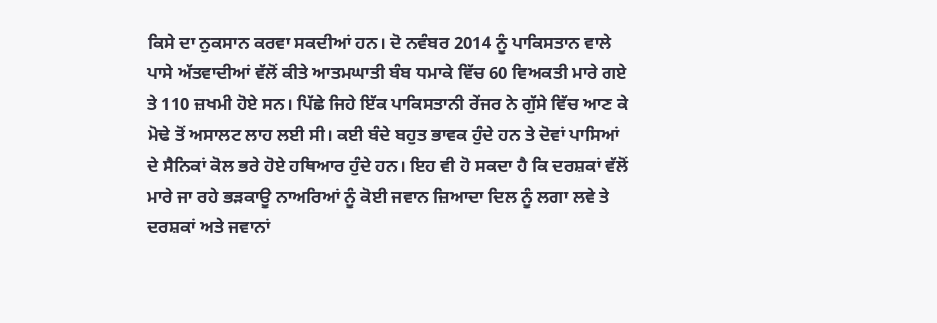ਕਿਸੇ ਦਾ ਨੁਕਸਾਨ ਕਰਵਾ ਸਕਦੀਆਂ ਹਨ। ਦੋ ਨਵੰਬਰ 2014 ਨੂੰ ਪਾਕਿਸਤਾਨ ਵਾਲੇ ਪਾਸੇ ਅੱਤਵਾਦੀਆਂ ਵੱਲੋਂ ਕੀਤੇ ਆਤਮਘਾਤੀ ਬੰਬ ਧਮਾਕੇ ਵਿੱਚ 60 ਵਿਅਕਤੀ ਮਾਰੇ ਗਏ ਤੇ 110 ਜ਼ਖਮੀ ਹੋਏ ਸਨ। ਪਿੱਛੇ ਜਿਹੇ ਇੱਕ ਪਾਕਿਸਤਾਨੀ ਰੇਂਜਰ ਨੇ ਗੁੱਸੇ ਵਿੱਚ ਆਣ ਕੇ ਮੋਢੇ ਤੋਂ ਅਸਾਲਟ ਲਾਹ ਲਈ ਸੀ। ਕਈ ਬੰਦੇ ਬਹੁਤ ਭਾਵਕ ਹੁੰਦੇ ਹਨ ਤੇ ਦੋਵਾਂ ਪਾਸਿਆਂ ਦੇ ਸੈਨਿਕਾਂ ਕੋਲ ਭਰੇ ਹੋਏ ਹਥਿਆਰ ਹੁੰਦੇ ਹਨ। ਇਹ ਵੀ ਹੋ ਸਕਦਾ ਹੈ ਕਿ ਦਰਸ਼ਕਾਂ ਵੱਲੋਂ ਮਾਰੇ ਜਾ ਰਹੇ ਭੜਕਾਊ ਨਾਅਰਿਆਂ ਨੂੰ ਕੋਈ ਜਵਾਨ ਜ਼ਿਆਦਾ ਦਿਲ ਨੂੰ ਲਗਾ ਲਵੇ ਤੇ ਦਰਸ਼ਕਾਂ ਅਤੇ ਜਵਾਨਾਂ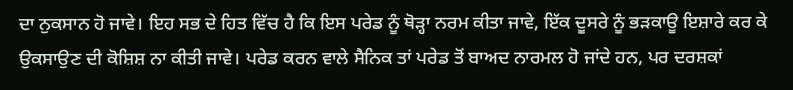ਦਾ ਨੁਕਸਾਨ ਹੋ ਜਾਵੇ। ਇਹ ਸਭ ਦੇ ਹਿਤ ਵਿੱਚ ਹੈ ਕਿ ਇਸ ਪਰੇਡ ਨੂੰ ਥੋੜ੍ਹਾ ਨਰਮ ਕੀਤਾ ਜਾਵੇ, ਇੱਕ ਦੂਸਰੇ ਨੂੰ ਭੜਕਾਊ ਇਸ਼ਾਰੇ ਕਰ ਕੇ ਉਕਸਾਉਣ ਦੀ ਕੋਸ਼ਿਸ਼ ਨਾ ਕੀਤੀ ਜਾਵੇ। ਪਰੇਡ ਕਰਨ ਵਾਲੇ ਸੈਨਿਕ ਤਾਂ ਪਰੇਡ ਤੋਂ ਬਾਅਦ ਨਾਰਮਲ ਹੋ ਜਾਂਦੇ ਹਨ, ਪਰ ਦਰਸ਼ਕਾਂ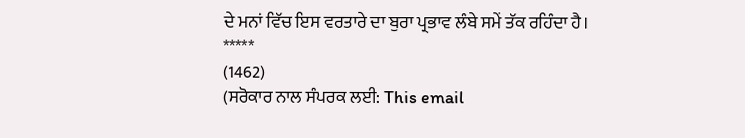ਦੇ ਮਨਾਂ ਵਿੱਚ ਇਸ ਵਰਤਾਰੇ ਦਾ ਬੁਰਾ ਪ੍ਰਭਾਵ ਲੰਬੇ ਸਮੇਂ ਤੱਕ ਰਹਿੰਦਾ ਹੈ।
*****
(1462)
(ਸਰੋਕਾਰ ਨਾਲ ਸੰਪਰਕ ਲਈ: This email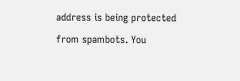address is being protected from spambots. You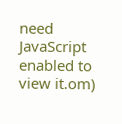need JavaScript enabled to view it.om)